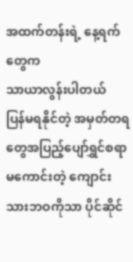အထက်တန်းရဲ့ နေ့ရက်တွေက
သာယာလွန်းပါတယ်
ပြန်မရနိုင်တဲ့ အမှတ်တရတွေအပြည့်ပျော်ရွှင်စရာမကောင်းတဲ့ ကျောင်းသားဘဝကိုသာ ပိုင်ဆိုင်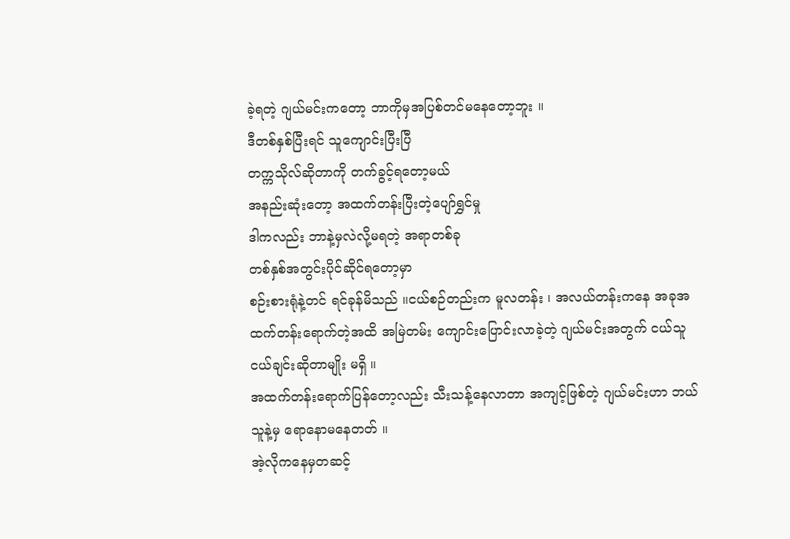ခဲ့ရတဲ့ ဂျယ်မင်းကတော့ ဘာကိုမှအပြစ်တင်မနေတော့ဘူး ။
ဒီတစ်နှစ်ပြီးရင် သူကျောင်းပြီးပြီ
တက္ကသိုလ်ဆိုတာကို တက်ခွင့်ရတော့မယ်
အနည်းဆုံးတော့ အထက်တန်းပြီးတဲ့ပျော်ရွှင်မှု
ဒါကလည်း ဘာနဲ့မှလဲလို့မရတဲ့ အရာတစ်ခု
တစ်နှစ်အတွင်းပိုင်ဆိုင်ရတော့မှာ
စဉ်းစားရုံနဲ့တင် ရင်ခုန်မိသည် ။ငယ်စဉ်တည်းက မူလတန်း ၊ အလယ်တန်းကနေ အခုအထက်တန်းရောက်တဲ့အထိ အမြဲတမ်း ကျောင်းပြောင်းလာခဲ့တဲ့ ဂျယ်မင်းအတွက် ငယ်သူငယ်ချင်းဆိုတာမျိုး မရှိ ။
အထက်တန်းရောက်ပြန်တော့လည်း သီးသန့်နေလာတာ အကျင့်ဖြစ်တဲ့ ဂျယ်မင်းဟာ ဘယ်သူနဲ့မှ ရောနောမနေတတ် ။
အဲ့လိုကနေမှတဆင့်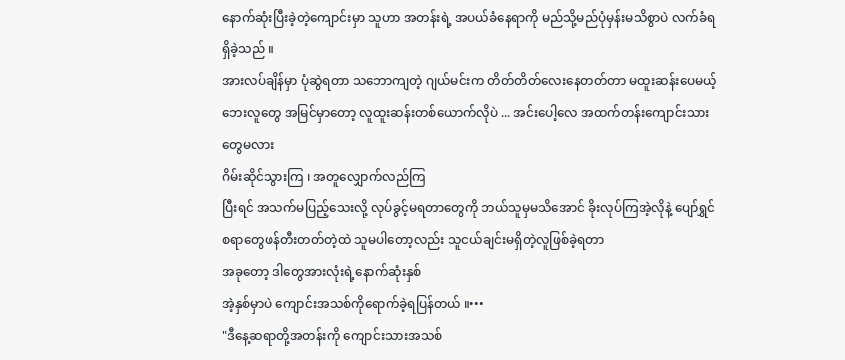နောက်ဆုံးပြီးခဲ့တဲ့ကျောင်းမှာ သူဟာ အတန်းရဲ့ အပယ်ခံနေရာကို မည်သို့မည်ပုံမှန်းမသိစွာပဲ လက်ခံရရှိခဲ့သည် ။
အားလပ်ချိန်မှာ ပုံဆွဲရတာ သဘောကျတဲ့ ဂျယ်မင်းက တိတ်တိတ်လေးနေတတ်တာ မထူးဆန်းပေမယ့် ဘေးလူတွေ အမြင်မှာတော့ လူထူးဆန်းတစ်ယောက်လိုပဲ ... အင်းပေါ့လေ အထက်တန်းကျောင်းသားတွေမလား
ဂိမ်းဆိုင်သွားကြ ၊ အတူလျှောက်လည်ကြ
ပြီးရင် အသက်မပြည့်သေးလို့ လုပ်ခွင့်မရတာတွေကို ဘယ်သူမှမသိအောင် ခိုးလုပ်ကြအဲ့လိုနဲ့ ပျော်ရွှင်စရာတွေဖန်တီးတတ်တဲ့ထဲ သူမပါတော့လည်း သူငယ်ချင်းမရှိတဲ့လူဖြစ်ခဲ့ရတာ
အခုတော့ ဒါတွေအားလုံးရဲ့နောက်ဆုံးနှစ်
အဲ့နှစ်မှာပဲ ကျောင်းအသစ်ကိုရောက်ခဲ့ရပြန်တယ် ။•••
"ဒီနေ့ဆရာတို့အတန်းကို ကျောင်းသားအသစ်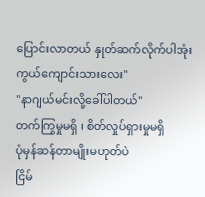ပြောင်းလာတယ် နှုတ်ဆက်လိုက်ပါအုံးကွယ်ကျောင်းသားလေး"
"နာဂျယ်မင်းလို့ခေါ်ပါတယ်"
တက်ကြွမှုမရှိ ၊ စိတ်လှုပ်ရှားမှုမရှိ
ပုံမှန်ဆန်တာမျိုးမဟုတ်ပဲ
ငြိမ်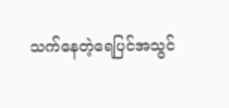သက်နေတဲ့ရေပြင်အသွင်